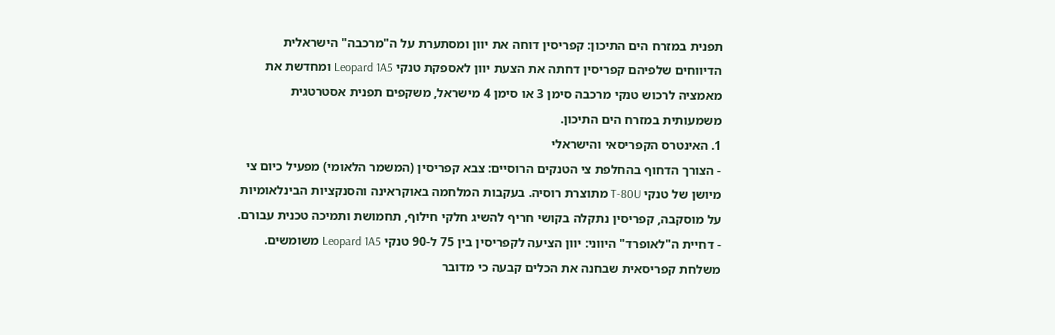תפנית במזרח הים התיכון: קפריסין דוחה את יוון ומסתערת על ה"מרכבה" הישראלית
הדיווחים שלפיהם קפריסין דחתה את הצעת יוון לאספקת טנקי Leopard 1A5 ומחדשת את מאמציה לרכוש טנקי מרכבה סימן 3 או סימן 4 מישראל, משקפים תפנית אסטרטגית משמעותית במזרח הים התיכון.
1. האינטרס הקפריסאי והישראלי
- הצורך הדחוף בהחלפת צי הטנקים הרוסיים: צבא קפריסין (המשמר הלאומי) מפעיל כיום צי מיושן של טנקי T-80U מתוצרת רוסיה. בעקבות המלחמה באוקראינה והסנקציות הבינלאומיות על מוסקבה, קפריסין נתקלה בקושי חריף להשיג חלקי חילוף, תחמושת ותמיכה טכנית עבורם.
- דחיית ה"לאופרד" היווני: יוון הציעה לקפריסין בין 75 ל-90 טנקי Leopard 1A5 משומשים. משלחת קפריסאית שבחנה את הכלים קבעה כי מדובר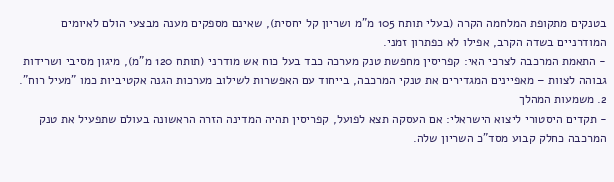בטנקים מתקופת המלחמה הקרה (בעלי תותח 105 מ"מ ושריון קל יחסית), שאינם מספקים מענה מבצעי הולם לאיומים המודרניים בשדה הקרב, אפילו לא כפתרון זמני.
- התאמת המרכבה לצרכי האי: קפריסין מחפשת טנק מערכה כבד בעל כוח אש מודרני (תותח 120 מ"מ), מיגון מסיבי ושרידות גבוהה לצוות – מאפיינים המגדירים את טנקי המרכבה, בייחוד עם האפשרות לשילוב מערכות הגנה אקטיביות כמו "מעיל רוח".
2. משמעות המהלך
- תקדים היסטורי ליצוא הישראלי: אם העסקה תצא לפועל, קפריסין תהיה המדינה הזרה הראשונה בעולם שתפעיל את טנק המרכבה כחלק קבוע מסד"כ השריון שלה.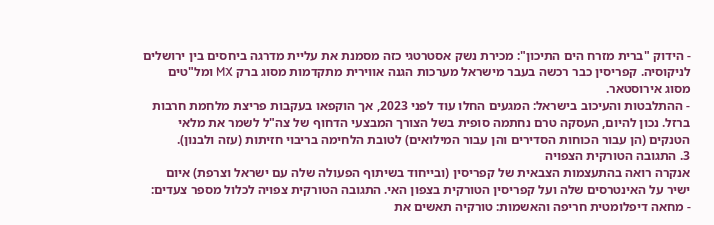- הידוק "ברית מזרח הים התיכון": מכירת נשק אסטרטגי כזה מסמנת את עליית מדרגה ביחסים בין ירושלים לניקוסיה. קפריסין כבר רכשה בעבר מישראל מערכות הגנה אווירית מתקדמות מסוג ברק MX ומל"טים מסוג אירוסטאר.
- ההתלבטות והעיכוב בישראל: המגעים החלו עוד לפני 2023, אך הוקפאו בעקבות פריצת מלחמת חרבות ברזל. נכון להיום, העסקה טרם נחתמה סופית בשל הצורך המבצעי הדחוף של צה"ל לשמר את מלאי הטנקים (הן עבור הכוחות הסדירים והן עבור המילואים) לטובת הלחימה בריבוי חזיתות (עזה ולבנון).
3. התגובה הטורקית הצפויה
אנקרה רואה בהתעצמות הצבאית של קפריסין (ובייחוד בשיתוף הפעולה שלה עם ישראל וצרפת) איום ישיר על האינטרסים שלה ועל קפריסין הטורקית בצפון האי. התגובה הטורקית צפויה לכלול מספר צעדים:
- מחאה דיפלומטית חריפה והאשמות: טורקיה תאשים את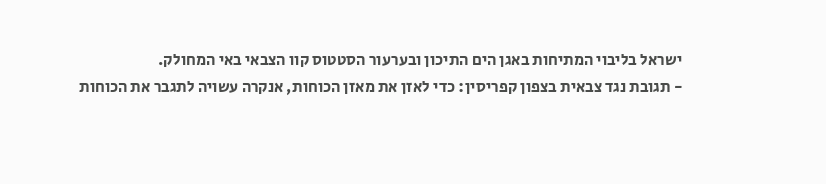ישראל בליבוי המתיחות באגן הים התיכון ובערעור הסטטוס קוו הצבאי באי המחולק.
- תגובת נגד צבאית בצפון קפריסין: כדי לאזן את מאזן הכוחות, אנקרה עשויה לתגבר את הכוחות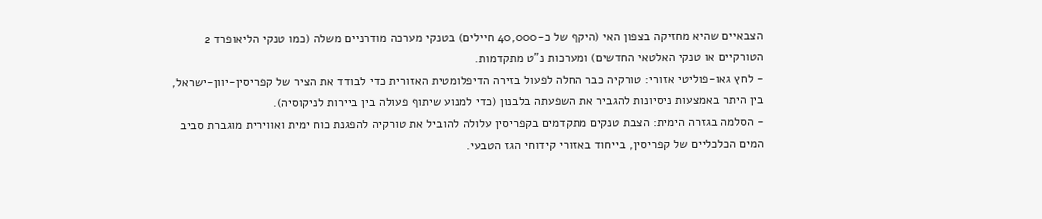הצבאיים שהיא מחזיקה בצפון האי (היקף של כ-40,000 חיילים) בטנקי מערכה מודרניים משלה (כמו טנקי הליאופרד 2 הטורקיים או טנקי האלטאי החדשים) ומערכות נ"ט מתקדמות.
- לחץ גאו-פוליטי אזורי: טורקיה כבר החלה לפעול בזירה הדיפלומטית האזורית כדי לבודד את הציר של קפריסין-יוון-ישראל, בין היתר באמצעות ניסיונות להגביר את השפעתה בלבנון (כדי למנוע שיתוף פעולה בין ביירות לניקוסיה).
- הסלמה בגזרה הימית: הצבת טנקים מתקדמים בקפריסין עלולה להוביל את טורקיה להפגנת כוח ימית ואווירית מוגברת סביב המים הכלכליים של קפריסין, בייחוד באזורי קידוחי הגז הטבעי.